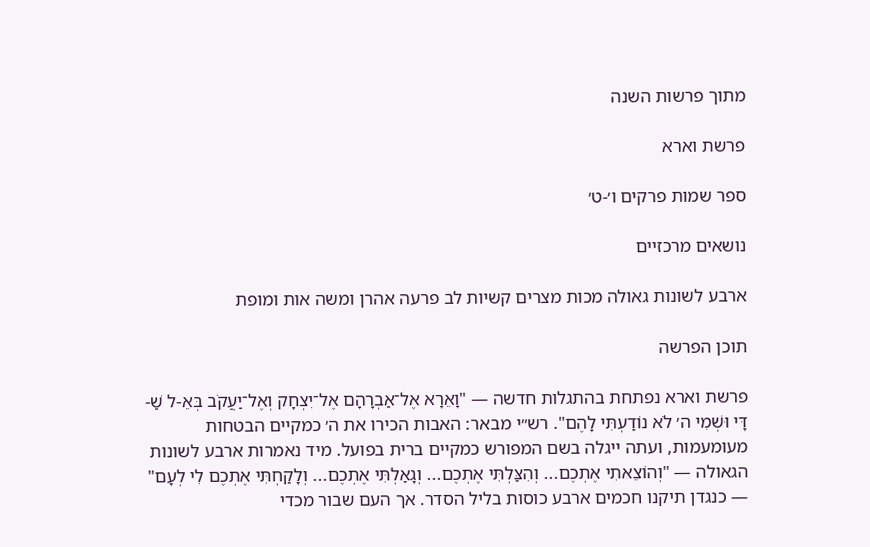מתוך פרשות השנה

פרשת וארא

ספר שמות פרקים ו׳-ט׳

נושאים מרכזיים

ארבע לשונות גאולה מכות מצרים קשיות לב פרעה אהרן ומשה אות ומופת

תוכן הפרשה

פרשת וארא נפתחת בהתגלות חדשה — "וָאֵרָא אֶל־אַבְרָהָם אֶל־יִצְחָק וְאֶל־יַעֲקֹב בְּאֵ-ל שַׁ-דָּי וּשְׁמִי ה׳ לֹא נוֹדַעְתִּי לָהֶם". רש״י מבאר: האבות הכירו את ה׳ כמקיים הבטחות מעומעמות, ועתה ייגלה בשם המפורש כמקיים ברית בפועל. מיד נאמרות ארבע לשונות הגאולה — "וְהוֹצֵאתִי אֶתְכֶם... וְהִצַּלְתִּי אֶתְכֶם... וְגָאַלְתִּי אֶתְכֶם... וְלָקַחְתִּי אֶתְכֶם לִי לְעָם" — כנגדן תיקנו חכמים ארבע כוסות בליל הסדר. אך העם שבור מכדי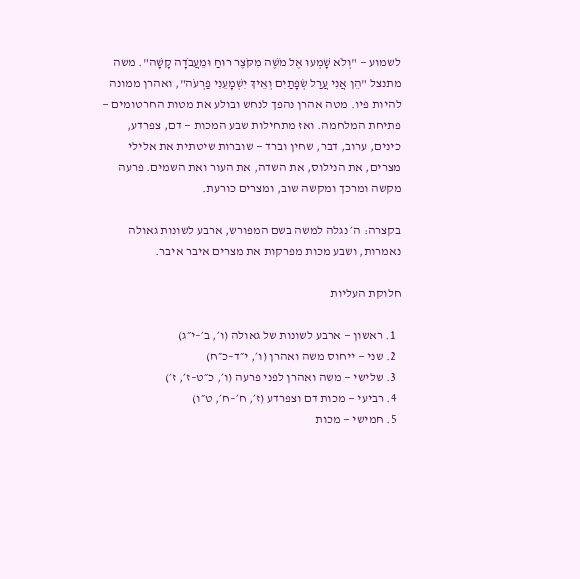לשמוע — "וְלֹא שָׁמְעוּ אֶל מֹשֶׁה מִקֹּצֶר רוּחַ וּמֵעֲבֹדָה קָשָׁה". משה מתנצל "הֵן אֲנִי עֲרַל שְׂפָתַיִם וְאֵיךְ יִשְׁמָעֵנִי פַרְעֹה", ואהרן ממונה להיות פיו. מטה אהרן נהפך לנחש ובולע את מטות החרטומים — פתיחת המלחמה. ואז מתחילות שבע המכות — דם, צפרדע, כינים, ערוב, דבר, שחין וברד — שוברות שיטתית את אלילי מצרים, את הנילוס, את השדה, את העור ואת השמים. פרעה מקשה ומרכך ומקשה שוב, ומצרים כורעת.

בקצרה: ה׳ נגלה למשה בשם המפורש, ארבע לשונות גאולה נאמרות, ושבע מכות מפרקות את מצרים איבר איבר.

חלוקת העליות

  1. ראשון — ארבע לשונות של גאולה (ו׳, ב׳–י״ג)
  2. שני — ייחוס משה ואהרן (ו׳, י״ד–כ״ח)
  3. שלישי — משה ואהרן לפני פרעה (ו׳, כ״ט–ז׳, ז׳)
  4. רביעי — מכות דם וצפרדע (ז׳, ח׳–ח׳, ט״ו)
  5. חמישי — מכות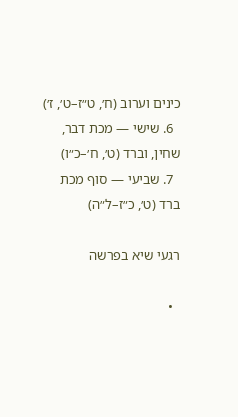כינים וערוב (ח׳, ט״ז–ט׳, ז׳)
  6. שישי — מכת דבר, שחין, וברד (ט׳, ח׳–כ״ו)
  7. שביעי — סוף מכת ברד (ט׳, כ״ז–ל״ה)

רגעי שיא בפרשה

  •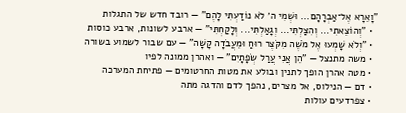"וָאֵרָא אֶל־אַבְרָהָם... וּשְׁמִי ה׳ לֹא נוֹדַעְתִּי לָהֶם" — רובד חדש של התגלות
  • "וְהוֹצֵאתִי... וְהִצַּלְתִּי... וְגָאַלְתִּי... וְלָקַחְתִּי" — ארבע לשונות, ארבע כוסות
  • "וְלֹא שָׁמְעוּ אֶל מֹשֶׁה מִקֹּצֶר רוּחַ וּמֵעֲבֹדָה קָשָׁה" — עם שבור לשמוע בשורה
  • משה מתנצל — "הֵן אֲנִי עֲרַל שְׂפָתָיִם" — ואהרן ממונה לפיו
  • מטה אהרן הופך לתנין ובולע את מטות החרטומים — פתיחת המערכה
  • דם — הנילוס, אל מצרים, נהפך לדם והדגה מתה
  • צפרדעים עולות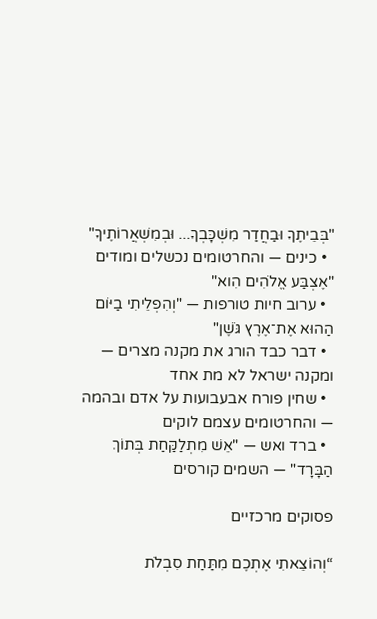"בְּבֵיתֶךָ וּבַחֲדַר מִשְׁכָּבְךָ... וּבְמִשְׁאֲרוֹתֶיךָ"
  • כינים — והחרטומים נכשלים ומודים "אֶצְבַּע אֱלֹהִים הִוא"
  • ערוב חיות טורפות — "וְהִפְלֵיתִי בַיּוֹם הַהוּא אֶת־אֶרֶץ גֹּשֶׁן"
  • דבר כבד הורג את מקנה מצרים — ומקנה ישראל לא מת אחד
  • שחין פורח אבעבועות על אדם ובהמה — והחרטומים עצמם לוקים
  • ברד ואש — "אֵשׁ מִתְלַקַּחַת בְּתוֹךְ הַבָּרָד" — השמים קורסים

פסוקים מרכזיים

“וְהוֹצֵאתִי אֶתְכֶם מִתַּחַת סִבְלֹת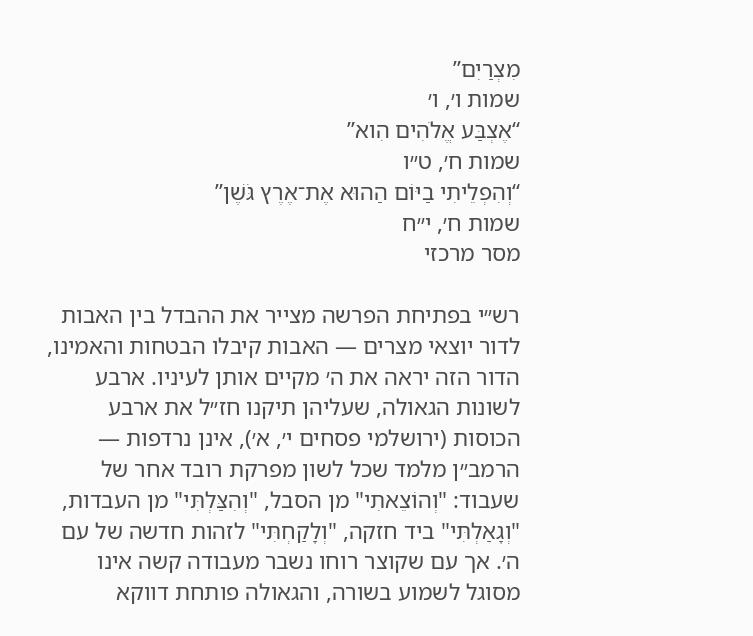מִצְרַיִם”
שמות ו׳, ו׳
“אֶצְבַּע אֱלֹהִים הִוא”
שמות ח׳, ט״ו
“וְהִפְלֵיתִי בַיּוֹם הַהוּא אֶת־אֶרֶץ גֹּשֶׁן”
שמות ח׳, י״ח
מסר מרכזי

רש״י בפתיחת הפרשה מצייר את ההבדל בין האבות לדור יוצאי מצרים — האבות קיבלו הבטחות והאמינו, הדור הזה יראה את ה׳ מקיים אותן לעיניו. ארבע לשונות הגאולה, שעליהן תיקנו חז״ל את ארבע הכוסות (ירושלמי פסחים י׳, א׳), אינן נרדפות — הרמב״ן מלמד שכל לשון מפרקת רובד אחר של שעבוד: "וְהוֹצֵאתִי" מן הסבל, "וְהִצַּלְתִּי" מן העבדות, "וְגָאַלְתִּי" ביד חזקה, "וְלָקַחְתִּי" לזהות חדשה של עם ה׳. אך עם שקוצר רוחו נשבר מעבודה קשה אינו מסוגל לשמוע בשורה, והגאולה פותחת דווקא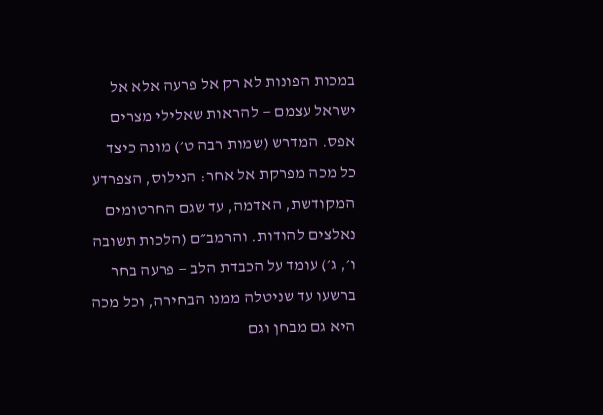במכות הפונות לא רק אל פרעה אלא אל ישראל עצמם — להראות שאלילי מצרים אפס. המדרש (שמות רבה ט׳) מונה כיצד כל מכה מפרקת אל אחר: הנילוס, הצפרדע המקודשת, האדמה, עד שגם החרטומים נאלצים להודות. והרמב״ם (הלכות תשובה ו׳, ג׳) עומד על הכבדת הלב — פרעה בחר ברשעו עד שניטלה ממנו הבחירה, וכל מכה היא גם מבחן וגם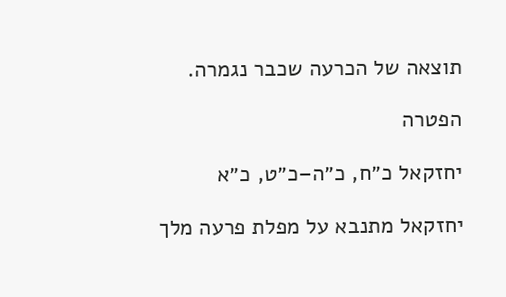תוצאה של הכרעה שכבר נגמרה.

הפטרה

יחזקאל כ״ח, כ״ה–כ״ט, כ״א

יחזקאל מתנבא על מפלת פרעה מלך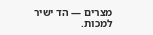מצרים — הד ישיר למכות.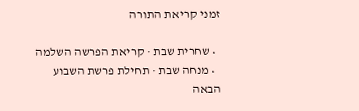זמני קריאת התורה

  • שחרית שבת · קריאת הפרשה השלמה
  • מנחה שבת · תחילת פרשת השבוע הבאה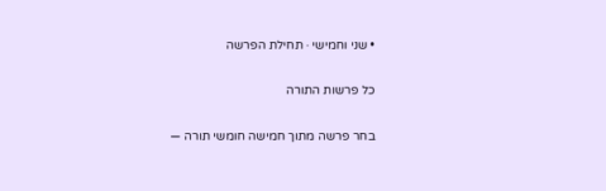• שני וחמישי · תחילת הפרשה

כל פרשות התורה

בחר פרשה מתוך חמישה חומשי תורה —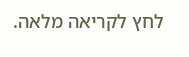לחץ לקריאה מלאה.